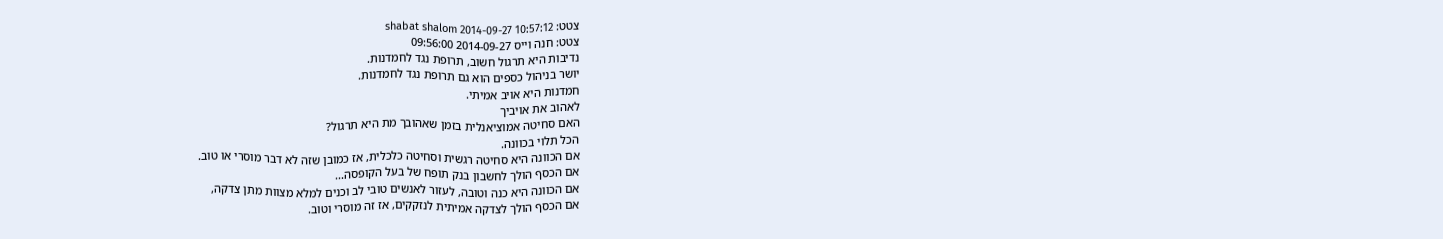צטט: shabat shalom 2014-09-27 10:57:12
צטט: חנה וייס 2014-09-27 09:56:00
נדיבות היא תרגול חשוב, תרופת נגד לחמדנות.
יושר בניהול כספים הוא גם תרופת נגד לחמדנות.
חמדנות היא אויב אמיתי.
לאהוב את אויביך
האם סחיטה אמוציאנלית בזמן שאהובך מת היא תרגול?
הכל תלוי בכוונה.
אם הכוונה היא סחיטה רגשית וסחיטה כלכלית, אז כמובן שזה לא דבר מוסרי או טוב.
אם הכסף הולך לחשבון בנק תופח של בעל הקופסה...
אם הכוונה היא כנה וטובה, לעזור לאנשים טובי לב וכנים למלא מצוות מתן צדקה,
אם הכסף הולך לצדקה אמיתית לנזקקים, אז זה מוסרי וטוב.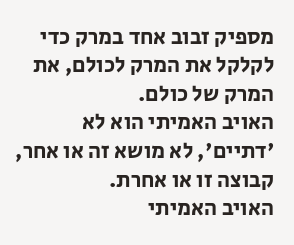מספיק זבוב אחד במרק כדי לקלקל את המרק לכולם, את המרק של כולם.
האויב האמיתי הוא לא 'דתיים', לא מושא זה או אחר, קבוצה זו או אחרת.
האויב האמיתי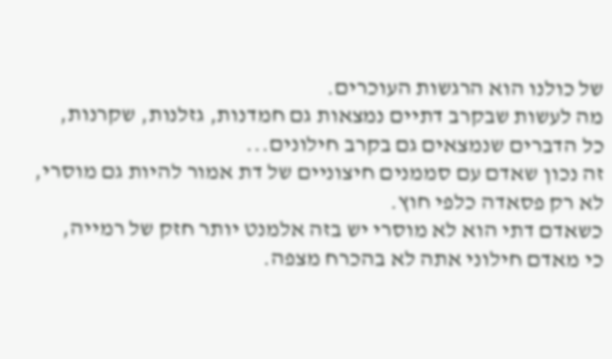של כולנו הוא הרגשות העוכרים.
מה לעשות שבקרב דתיים נמצאות גם חמדנות, גזלנות, שקרנות,
כל הדברים שנמצאים גם בקרב חילונים...
זה נכון שאדם עם סממנים חיצוניים של דת אמור להיות גם מוסרי,
לא רק פסאדה כלפי חוץ.
כשאדם דתי הוא לא מוסרי יש בזה אלמנט יותר חזק של רמייה,
כי מאדם חילוני אתה לא בהכרח מצפה.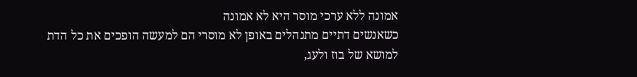אמונה ללא ערכי מוסר היא לא אמונה
כשאנשים דתיים מתנהלים באופן לא מוסרי הם למעשה הופכים את כל הדת למושא של בוז ולעג,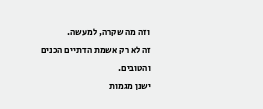וזה מה שקרה, למעשה.
זה לא רק אשמת הדתיים הכנים והטובים.
ישנן מגמות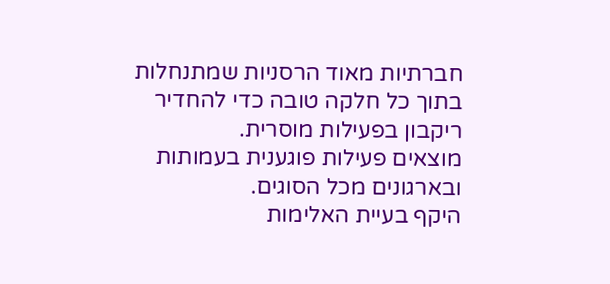חברתיות מאוד הרסניות שמתנחלות
בתוך כל חלקה טובה כדי להחדיר ריקבון בפעילות מוסרית.
מוצאים פעילות פוגענית בעמותות ובארגונים מכל הסוגים.
היקף בעיית האלימות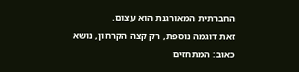החברתית המאורגנת הוא עצום.
זאת דוגמה נוספת, רק קצה הקרחון, נושא כאוב: המתחזים